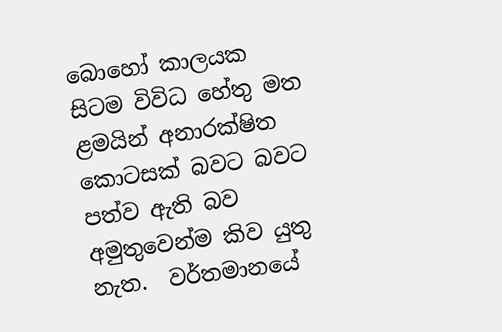බොහෝ කාලයක සිටම විවිධ හේතු මත ළමයින් අනාරක්ෂිත කොටසක් බවට බවට පත්ව ඇති බව අමුතුවෙන්ම කිව යුතු නැත.  වර්තමානයේ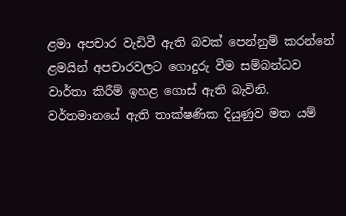ළමා අපචාර වැඩිවී ඇති බවක් පෙන්නුම් කරන්නේ ළමයින් අපචාරවලට ගොදුරු වීම සම්බන්ධව වාර්තා කිරීම් ඉහළ ගොස් ඇති බැවිනි. වර්තමානයේ ඇති තාක්ෂණික දියුණුව මත යම්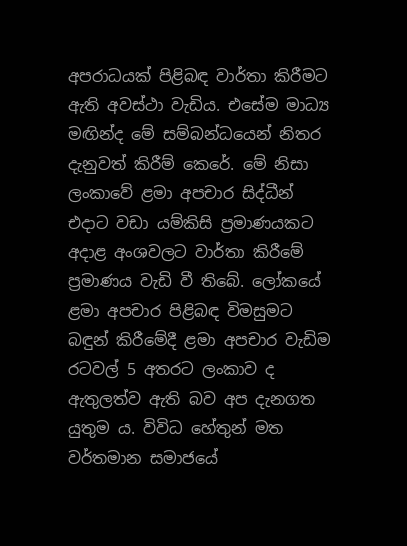අපරාධයක් පිළිබඳ වාර්තා කිරීමට ඇති අවස්ථා වැඩිය. එසේම මාධ්‍ය මඟින්ද මේ සම්බන්ධයෙන් නිතර දැනුවත් කිරීම් කෙරේ. මේ නිසා ලංකාවේ ළමා අපචාර සිද්ධීන් එදාට වඩා යම්කිසි ප්‍රමාණයකට අදාළ අංශවලට වාර්තා කිරීමේ ප්‍රමාණය වැඩි වී තිබේ. ලෝකයේ ළමා අපචාර පිළිබඳ විමසුමට බඳුන් කිරීමේදී ළමා අපචාර වැඩිම රටවල් 5 අතරට ලංකාව ද ඇතුලත්ව ඇති බව අප දැනගත යුතුම ය. විවිධ හේතුන් මත වර්තමාන සමාජයේ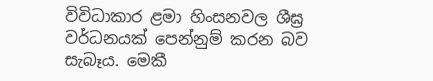විවිධාකාර ළමා හිංසනවල ශීඝ්‍ර වර්ධනයක් පෙන්නුම් කරන බව සැබෑය. මෙකී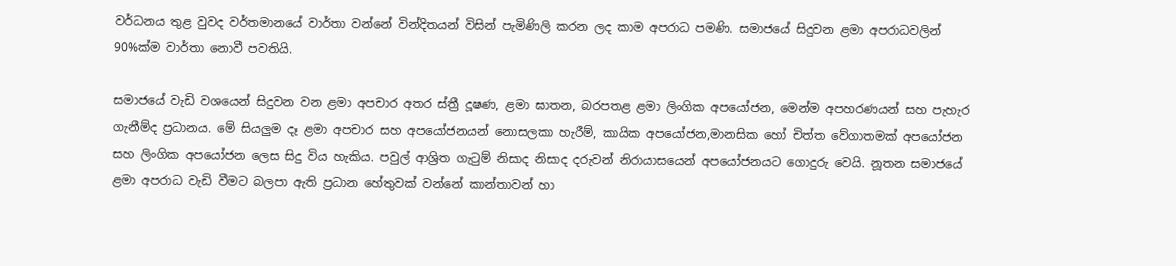වර්ධනය තුළ වුවද වර්තමානයේ වාර්තා වන්නේ වින්දිතයන් විසින් පැමිණිලි කරන ලද කාම අපරාධ පමණි. සමාජයේ සිදුවන ළමා අපරාධවලින් 90%ක්ම වාර්තා නොවී පවතියි.

සමාජයේ වැඩි වශයෙන් සිදුවන වන ළමා අපචාර අතර ස්ත්‍රී දූෂණ, ළමා ඝාතන, බරපතළ ළමා ලිංගික අපයෝජන, මෙන්ම අපහරණයන් සහ පැහැර ගැනීම්ද ප්‍රධානය. මේ සියලුම දෑ ළමා අපචාර සහ අපයෝජනයන් නොසලකා හැරීම්, කායික අපයෝජන,මානසික හෝ චිත්ත වේගාතමක් අපයෝජන සහ ලිංගික අපයෝජන ලෙස සිදු විය හැකිය. පවුල් ආශ්‍රිත ගැටුම් නිසාද නිසාද දරුවන් නිරායාසයෙන් අපයෝජනයට ගොදුරු වෙයි. නූතන සමාජයේ ළමා අපරාධ වැඩි වීමට බලපා ඇති ප්‍රධාන හේතුවක් වන්නේ කාන්තාවන් හා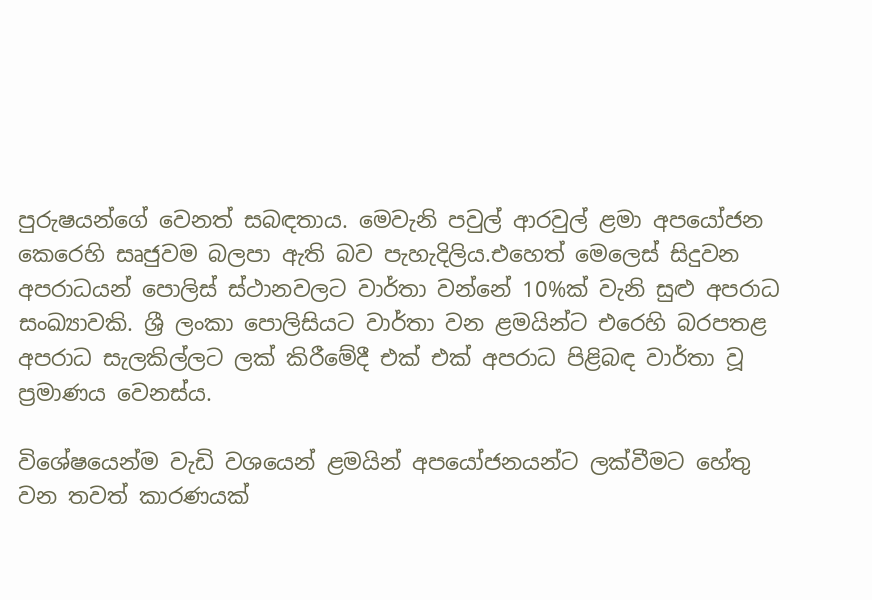පුරුෂයන්ගේ වෙනත් සබඳතාය. මෙවැනි පවුල් ආරවුල් ළමා අපයෝජන කෙරෙහි සෘජුවම බලපා ඇති බව පැහැදිලිය.එහෙත් මෙලෙස් සිදුවන අපරාධයන් පොලිස් ස්ථානවලට වාර්තා වන්නේ 10%ක් වැනි සුළු අපරාධ සංඛ්‍යාවකි. ශ්‍රී ලංකා පොලිසියට වාර්තා වන ළමයින්ට එරෙහි බරපතළ අපරාධ සැලකිල්ලට ලක් කිරීමේදී එක් එක් අපරාධ පිළිබඳ වාර්තා වූ ප්‍රමාණය වෙනස්ය.

විශේෂයෙන්ම වැඩි වශයෙන් ළමයින් අපයෝජනයන්ට ලක්වීමට හේතු වන තවත් කාරණයක්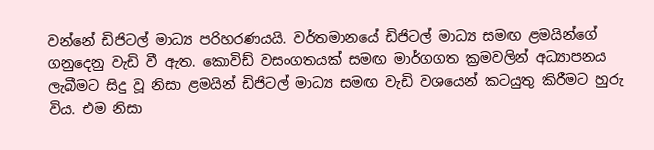වන්නේ ඩිජිටල් මාධ්‍ය පරිහරණයයි. වර්තමානයේ ඩිජිටල් මාධ්‍ය සමඟ ළමයින්ගේ ගනුදෙනු වැඩි වී ඇත. කොවිඩ් වසංගතයක් සමඟ මාර්ගගත ක්‍රමවලින් අධ්‍යාපනය ලැබීමට සිදු වූ නිසා ළමයින් ඩිජිටල් මාධ්‍ය සමඟ වැඩි වශයෙන් කටයුතු කිරීමට හුරු විය. එම නිසා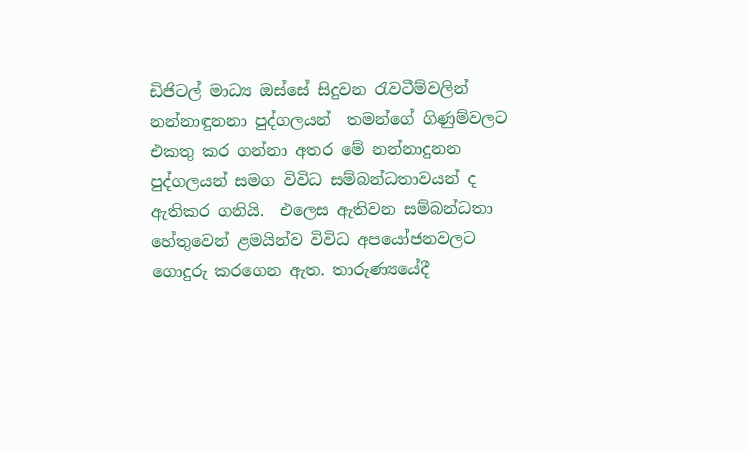ඩිජිටල් මාධ්‍ය ඔස්සේ සිදුවන රැවටීම්වලින් නන්නාඳුනනා පුද්ගලයන්  තමන්ගේ ගිණුම්වලට එකතු කර ගන්නා අතර මේ නන්නාදුනන පුද්ගලයන් සමග විවිධ සම්බන්ධතාවයන් ද ඇතිකර ගනියි.  එලෙස ඇතිවන සම්බන්ධතා හේතුවෙන් ළමයින්ව විවිධ අපයෝජනවලට ගොදුරු කරගෙන ඇත. තාරුණ්‍යයේදී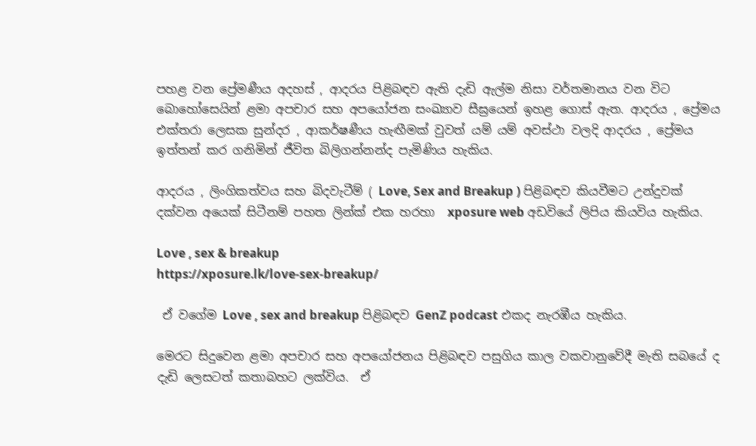පහළ වන ප්‍රේමණීය අදහස් , ආදරය පිළිබඳව ඇති දැඩි ඇල්ම නිසා වර්තමානය වන විට  බොහෝසෙයින් ළමා අපචාර සහ අපයෝජන සංඛ්‍යාව සීඝ්‍රයෙන් ඉහළ ගොස් ඇත. ආදරය , ප්‍රේමය එක්තරා ලෙසක සුන්දර , ආකර්ෂණීය හැඟීමක් වුවත් යම් යම් අවස්ථා වලදි ආදරය , ප්‍රේමය ඉත්තන් කර ගනිමින් ජීවිත බිලිගන්නන්ද පැමිණිය හැකිය.

ආදරය , ලිංගිකත්වය සහ බිදවැටීම් ( Love, Sex and Breakup ) පිළිබඳව කියවීමට උන්දුවක් දක්වන අයෙක් සිටීනම් පහත ලින්ක් එක හරහා  xposure web අඩවියේ ලිපිය කියවිය හැකිය.

Love , sex & breakup
https://xposure.lk/love-sex-breakup/

 ඒ වගේම Love , sex and breakup පිළිබඳව GenZ podcast එකද නැරඹීය හැකිය.

මෙරට සිදුවෙන ළමා අපචාර සහ අපයෝජනය පිළිබඳව පසුගිය කාල වකවානුවේදී මැති සබයේ ද දැඩි ලෙසටත් කතාබහට ලක්විය.  ඒ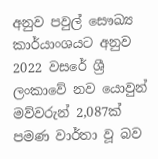අනුව පවුල් සෞඛ්‍ය කාර්යාංශයට අනුව 2022 වසරේ ශ්‍රී ලංකාවේ නව යොවුන් මව්වරුන් 2,087ක් පමණ වාර්තා වූ බව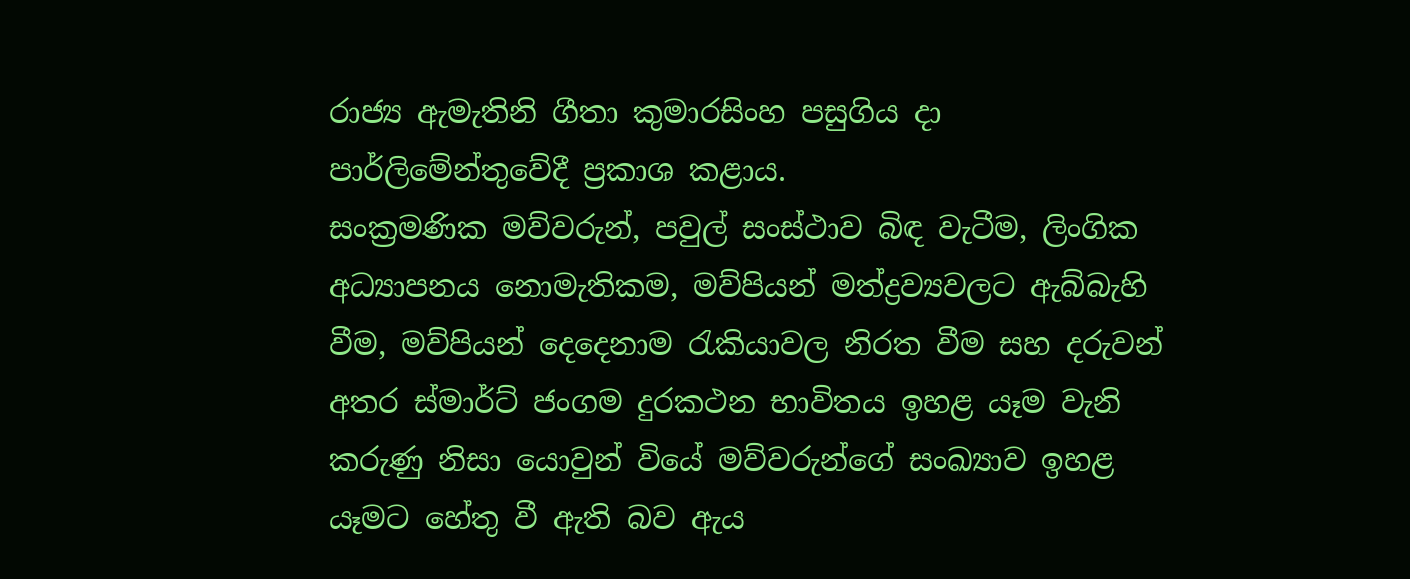රාජ්‍ය ඇමැතිනි ගීතා කුමාරසිංහ පසුගිය දා පාර්ලිමේන්තුවේදී ප්‍රකාශ කළාය.
සංක්‍රමණික මව්වරුන්, පවුල් සංස්ථාව බිඳ වැටීම, ලිංගික අධ්‍යාපනය නොමැතිකම, මව්පියන් මත්ද්‍රව්‍යවලට ඇබ්බැහි වීම, මව්පියන් දෙදෙනාම රැකියාවල නිරත වීම සහ දරුවන් අතර ස්මාර්ට් ජංගම දුරකථන භාවිතය ඉහළ යෑම වැනි කරුණු නිසා යොවුන් වියේ මව්වරුන්ගේ සංඛ්‍යාව ඉහළ යෑමට හේතු වී ඇති බව ඇය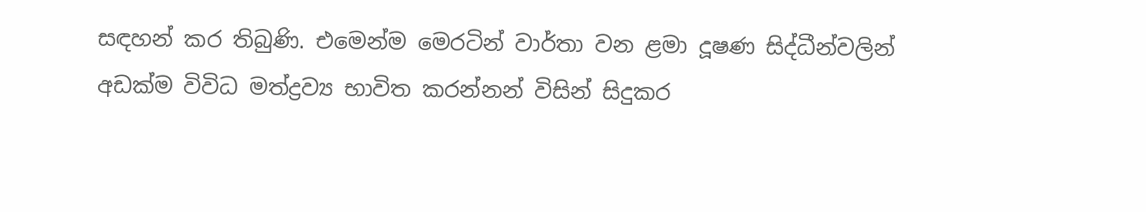සඳහන් කර තිබුණි. එමෙන්ම මෙරටින් වාර්තා වන ළමා දූෂණ සිද්ධීන්වලින් අඩක්ම විවිධ මත්ද්‍රව්‍ය භාවිත කරන්නන් විසින් සිදුකර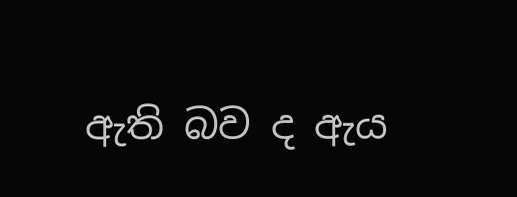ඇති බව ද ඇය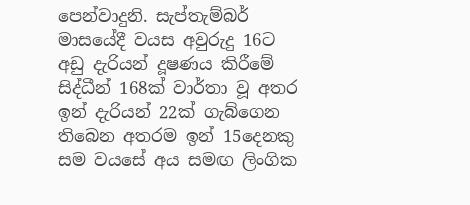පෙන්වාදුනි. සැප්තැම්බර් මාසයේදී වයස අවුරුදු 16ට අඩු දැරියන් දූෂණය කිරීමේ සිද්ධීන් 168ක් වාර්තා වූ අතර ඉන් දැරියන් 22ක් ගැබ්ගෙන තිබෙන අතරම ඉන් 15දෙනකු සම වයසේ අය සමඟ ලිංගික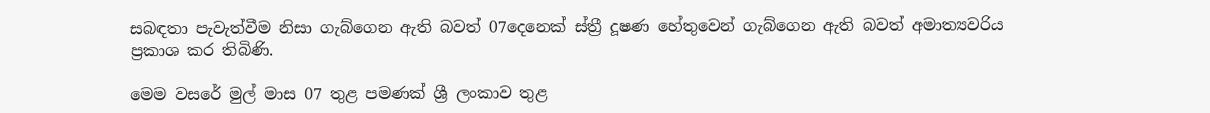සබඳතා පැවැත්වීම නිසා ගැබ්ගෙන ඇති බවත් 07දෙනෙක් ස්ත්‍රී දූෂණ හේතුවෙන් ගැබ්ගෙන ඇති බවත් අමාත්‍යවරිය ප්‍රකාශ කර තිබිණි.

මෙම වසරේ මුල් මාස 07 තුළ පමණක් ශ්‍රී ලංකාව තුළ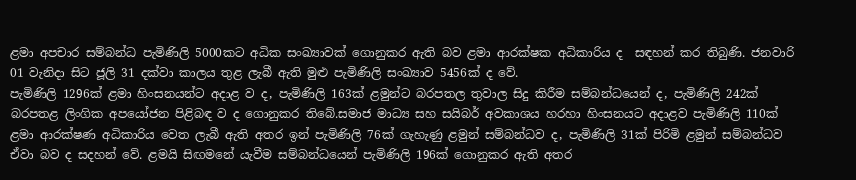ළමා අපචාර සම්බන්ධ පැමිණිලි 5000කට අධික සංඛ්‍යාවක් ගොනුකර ඇති බව ළමා ආරක්ෂක අධිකාරිය ද  සඳහන් කර තිබුණි. ජනවාරි 01 වැනිදා සිට ජූලි 31 දක්වා කාලය තුළ ලැබී ඇති මුළු පැමිණිලි සංඛ්‍යාව 5456ක් ද වේ.
පැමිණිලි 1296ක් ළමා හිංසනයන්ට අදාළ ව ද, පැමිණිලි 163ක් ළමුන්ට බරපතල තුවාල සිදු කිරීම සම්බන්ධයෙන් ද, පැමිණිලි 242ක් බරපතළ ලිංගික අපයෝජන පිළිබඳ ව ද ගොනුකර තිබේ.සමාජ මාධ්‍ය සහ සයිබර් අවකාශය හරහා හිංසනයට අදාළව පැමිණිලි 110ක් ළමා ආරක්ෂණ අධිකාරිය වෙත ලැබී ඇති අතර ඉන් පැමිණිලි 76ක් ගැහැණු ළමුන් සම්බන්ධව ද, පැමිණිලි 31ක් පිරිමි ළමුන් සම්බන්ධව ඒවා බව ද සදහන් වේ. ළමයි සිඟමනේ යැවීම සම්බන්ධයෙන් පැමිණිලි 196ක් ගොනුකර ඇති අතර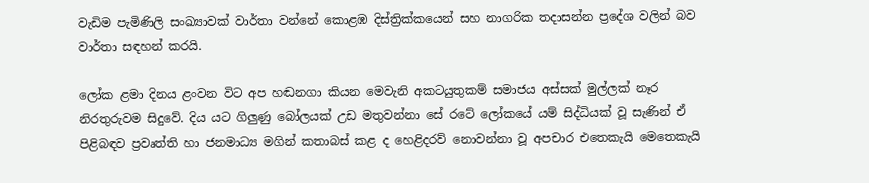වැඩිම පැමිණිලි සංඛ්‍යාවක් වාර්තා වන්නේ කොළඹ දිස්ත්‍රික්කයෙන් සහ නාගරික තදාසන්න ප්‍රදේශ වලින් බව වාර්තා සඳහන් කරයි.

ලෝක ළමා දිනය ළංවන විට අප හඬනගා කියන මෙවැනි අකටයුතුකම් සමාජය අස්සක් මුල්ලක් නෑර නිරතුරුවම සිදුවේ. දිය යට ගිලුණු බෝලයක් උඩ මතුවන්නා සේ රටේ ලෝකයේ යම් සිද්ධියක් වූ සැණින් ඒ පිළිබඳව ප්‍රවෘත්ති හා ජනමාධ්‍ය මගින් කතාබස් කළ ද හෙළිදරව් නොවන්නා වූ අපචාර එතෙකැයි මෙතෙකැයි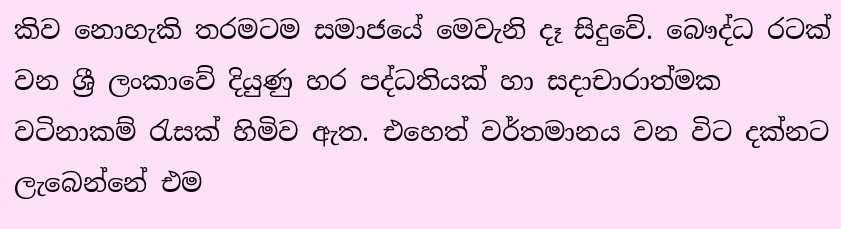කිව නොහැකි තරමටම සමාජයේ මෙවැනි දෑ සිදුවේ. බෞද්ධ රටක් වන ශ්‍රී ලංකාවේ දියුණු හර පද්ධතියක් හා සදාචාරාත්මක වටිනාකම් රැසක් හිමිව ඇත. එහෙත් වර්තමානය වන විට දක්නට ලැබෙන්නේ එම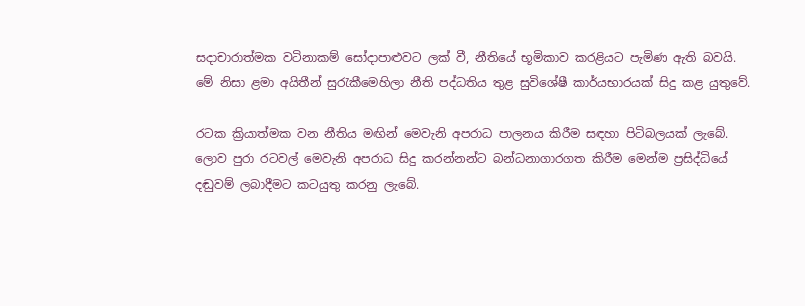සදාචාරාත්මක වටිනාකම් සෝදාපාළුවට ලක් වී, නීතියේ භූමිකාව කරළියට පැමිණ ඇති බවයි. මේ නිසා ළමා අයිතීන් සුරැකීමෙහිලා නීති පද්ධතිය තුළ සුවිශේෂී කාර්යභාරයක් සිදු කළ යුතුවේ.

රටක ක්‍රියාත්මක වන නීතිය මඟින් මෙවැනි අපරාධ පාලනය කිරීම සඳහා පිටිබලයක් ලැබේ. ලොව පුරා රටවල් මෙවැනි අපරාධ සිදු කරන්නන්ට බන්ධනාගාරගත කිරීම මෙන්ම ප්‍රසිද්ධියේ දඬුවම් ලබාදීමට කටයුතු කරනු ලැබේ.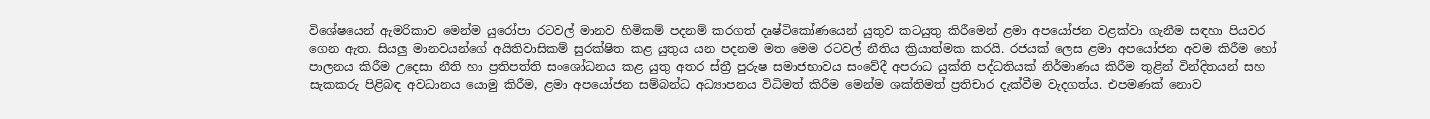විශේෂයෙන් ඇමරිකාව මෙන්ම යුරෝපා රටවල් මානව හිමිකම් පදනම් කරගත් දෘෂ්ටිකෝණයෙන් යුතුව කටයුතු කිරීමෙන් ළමා අපයෝජන වළක්වා ගැනීම සඳහා පියවර ගෙන ඇත. සියලු මානවයන්ගේ අයිතිවාසිකම් සුරක්ෂිත කළ යුතුය යන පදනම මත මෙම රටවල් නීතිය ක්‍රියාත්මක කරයි. රජයක් ලෙස ළමා අපයෝජන අවම කිරීම හෝ පාලනය කිරීම උදෙසා නීති හා ප්‍රතිපත්ති සංශෝධනය කළ යුතු අතර ස්ත්‍රී පුරුෂ සමාජභාවය සංවේදී අපරාධ යුක්ති පද්ධතියක් නිර්මාණය කිරීම තුළින් වින්දිතයන් සහ සැකකරු පිළිබඳ අවධානය යොමු කිරීම, ළමා අපයෝජන සම්බන්ධ අධ්‍යාපනය විධිමත් කිරීම මෙන්ම ශක්තිමත් ප්‍රතිචාර දැක්වීම වැදගත්ය. එපමණක් නොව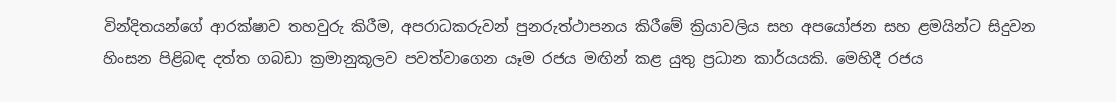වින්දිතයන්ගේ ආරක්ෂාව තහවුරු කිරීම, අපරාධකරුවන් පුනරුත්ථාපනය කිරීමේ ක්‍රියාවලිය සහ අපයෝජන සහ ළමයින්ට සිදුවන හිංසන පිළිබඳ දත්ත ගබඩා ක්‍රමානුකූලව පවත්වාගෙන යෑම රජය මඟින් කළ යුතු ප්‍රධාන කාර්යයකි. මෙහිදී රජය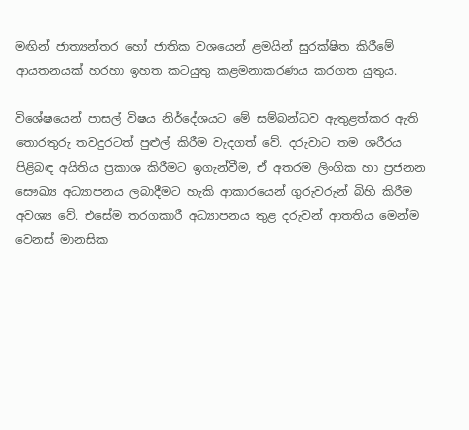මඟින් ජාත්‍යන්තර හෝ ජාතික වශයෙන් ළමයින් සුරක්ෂිත කිරීමේ ආයතනයක් හරහා ඉහත කටයුතු කළමනාකරණය කරගත යුතුය.

විශේෂයෙන් පාසල් විෂය නිර්දේශයට මේ සම්බන්ධව ඇතුළත්කර ඇති තොරතුරු තවදුරටත් පුළුල් කිරීම වැදගත් වේ. දරුවාට තම ශරීරය පිළිබඳ අයිතිය ප්‍රකාශ කිරීමට ඉගැන්වීම, ඒ අතරම ලිංගික හා ප්‍රජනන සෞඛ්‍ය අධ්‍යාපනය ලබාදීමට හැකි ආකාරයෙන් ගුරුවරුන් බිහි කිරීම අවශ්‍ය වේ. එසේම තරගකාරී අධ්‍යාපනය තුළ දරුවන් ආතතිය මෙන්ම වෙනස් මානසික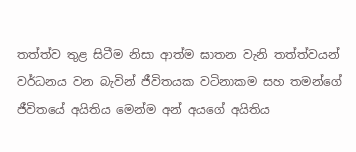තත්ත්ව තුළ සිටීම නිසා ආත්ම ඝාතන වැනි තත්ත්වයන් වර්ධනය වන බැවින් ජීවිතයක වටිනාකම සහ තමන්ගේ ජීවිතයේ අයිතිය මෙන්ම අන් අයගේ අයිතිය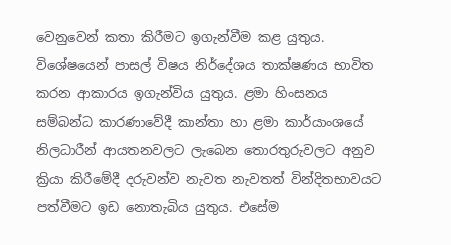වෙනුවෙන් කතා කිරීමට ඉගැන්වීම කළ යුතුය. විශේෂයෙන් පාසල් විෂය නිර්දේශය තාක්ෂණය භාවිත කරන ආකාරය ඉගැන්විය යුතුය. ළමා හිංසනය සම්බන්ධ කාරණාවේදී කාන්තා හා ළමා කාර්යාංශයේ නිලධාරීන් ආයතනවලට ලැබෙන තොරතුරුවලට අනුව ක්‍රියා කිරීමේදී දරුවන්ව නැවත නැවතත් වින්දිතභාවයට පත්වීමට ඉඩ නොතැබිය යුතුය. එසේම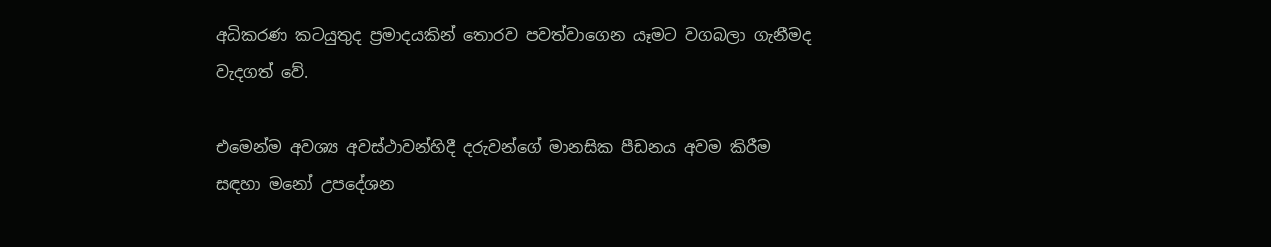අධිකරණ කටයුතුද ප්‍රමාදයකින් තොරව පවත්වාගෙන යෑමට වගබලා ගැනීමද වැදගත් වේ.

එමෙන්ම අවශ්‍ය අවස්ථාවන්හිදී දරුවන්ගේ මානසික පීඩනය අවම කිරීම සඳහා මනෝ උපදේශන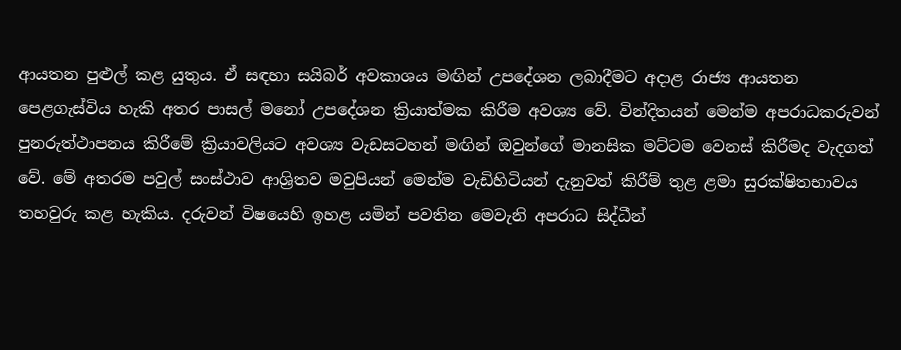ආයතන පුළුල් කළ යුතුය. ඒ සඳහා සයිබර් අවකාශය මඟින් උපදේශන ලබාදීමට අදාළ රාජ්‍ය ආයතන පෙළගැස්විය හැකි අතර පාසල් මනෝ උපදේශන ක්‍රියාත්මක කිරීම අවශ්‍ය වේ. වින්දිතයන් මෙන්ම අපරාධකරුවන් පුනරුත්ථාපනය කිරීමේ ක්‍රියාවලියට අවශ්‍ය වැඩසටහන් මඟින් ඔවුන්ගේ මානසික මට්ටම වෙනස් කිරීමද වැදගත් වේ. මේ අතරම පවුල් සංස්ථාව ආශ්‍රිතව මවුපියන් මෙන්ම වැඩිහිටියන් දැනුවත් කිරීම් තුළ ළමා සුරක්ෂිතභාවය තහවුරු කළ හැකිය. දරුවන් විෂයෙහි ඉහළ යමින් පවතින මෙවැනි අපරාධ සිද්ධීන්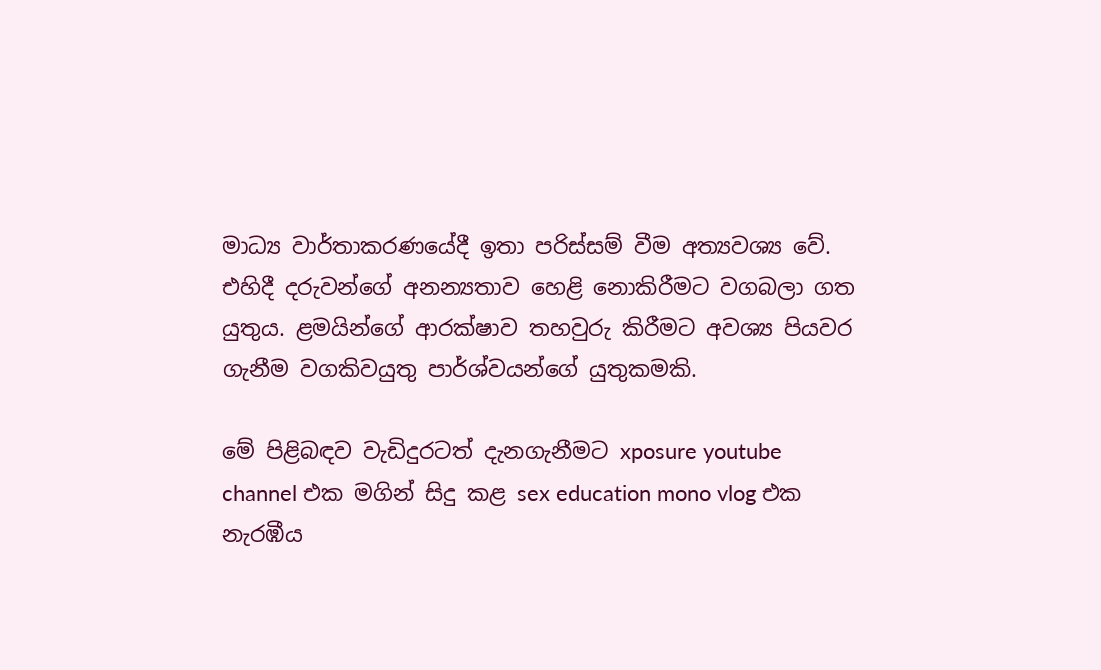මාධ්‍ය වාර්තාකරණයේදී ඉතා පරිස්සම් වීම අත්‍යවශ්‍ය වේ. එහිදී දරුවන්ගේ අනන්‍යතාව හෙළි නොකිරීමට වගබලා ගත යුතුය. ළමයින්ගේ ආරක්ෂාව තහවුරු කිරීමට අවශ්‍ය පියවර ගැනීම වගකිවයුතු පාර්ශ්වයන්ගේ යුතුකමකි.

මේ පිළිබඳව වැඩිදුරටත් දැනගැනීමට xposure youtube channel එක මගින් සිදු කළ sex education mono vlog එක නැරඹීය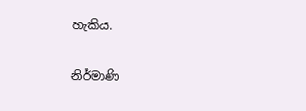හැකිය.

නිර්මාණි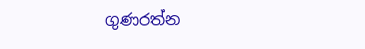ගුණරත්න